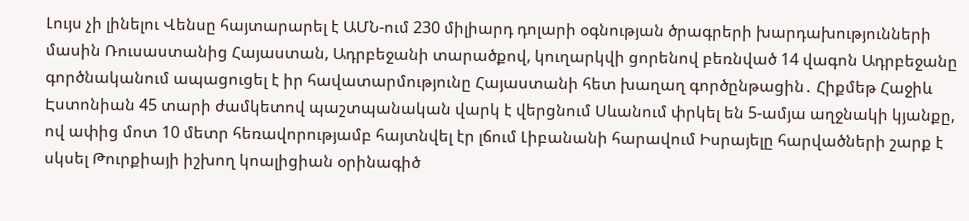Լույս չի լինելու Վենսը հայտարարել է ԱՄՆ-ում 230 միլիարդ դոլարի օգնության ծրագրերի խարդախությունների մասին Ռուսաստանից Հայաստան, Ադրբեջանի տարածքով, կուղարկվի ցորենով բեռնված 14 վագոն Ադրբեջանը գործնականում ապացուցել է իր հավատարմությունը Հայաստանի հետ խաղաղ գործընթացին․ Հիքմեթ Հաջիև Էստոնիան 45 տարի ժամկետով պաշտպանական վարկ է վերցնում Սևանում փրկել են 5-ամյա աղջնակի կյանքը, ով ափից մոտ 10 մետր հեռավորությամբ հայտնվել էր լճում Լիբանանի հարավում Իսրայելը հարվածների շարք է սկսել Թուրքիայի իշխող կոալիցիան օրինագիծ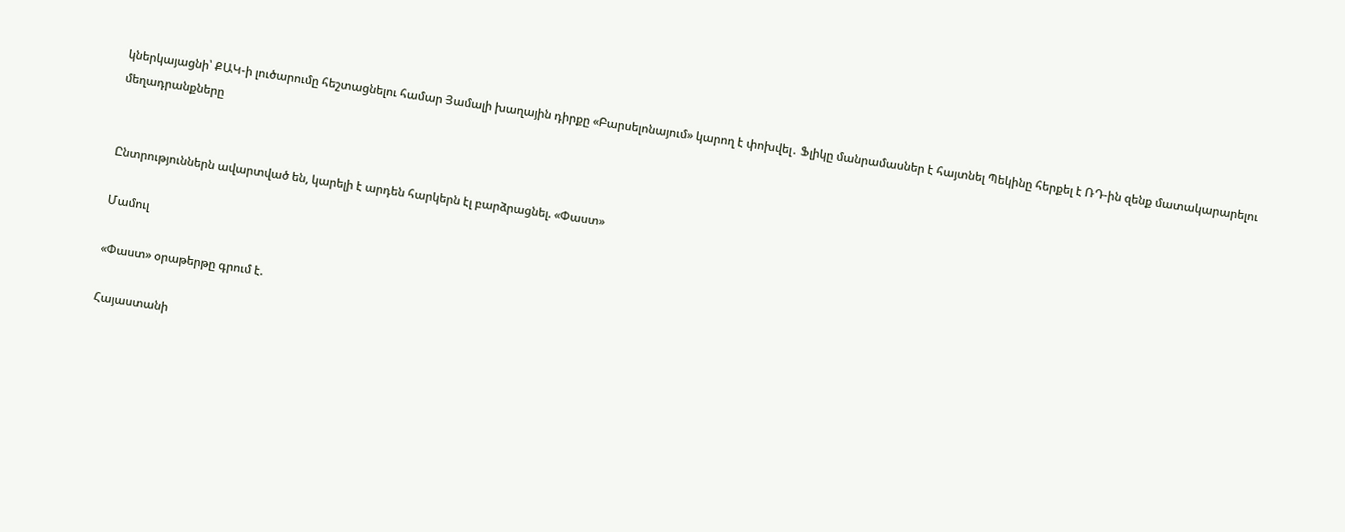կներկայացնի՝ ՔԱԿ-ի լուծարումը հեշտացնելու համար Յամալի խաղային դիրքը «Բարսելոնայում» կարող է փոխվել․ Ֆլիկը մանրամասներ է հայտնել Պեկինը հերքել է ՌԴ-ին զենք մատակարարելու մեղադրանքները


Ընտրություններն ավարտված են, կարելի է արդեն հարկերն էլ բարձրացնել. «Փաստ»

Մամուլ

«Փաստ» օրաթերթը գրում է.

Հայաստանի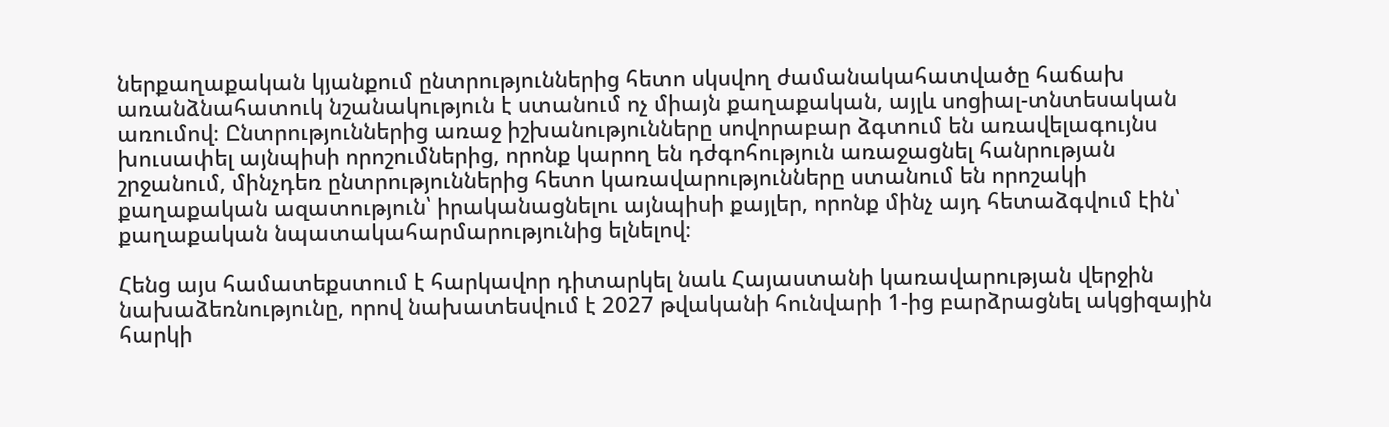ներքաղաքական կյանքում ընտրություններից հետո սկսվող ժամանակահատվածը հաճախ առանձնահատուկ նշանակություն է ստանում ոչ միայն քաղաքական, այլև սոցիալ-տնտեսական առումով։ Ընտրություններից առաջ իշխանությունները սովորաբար ձգտում են առավելագույնս խուսափել այնպիսի որոշումներից, որոնք կարող են դժգոհություն առաջացնել հանրության շրջանում, մինչդեռ ընտրություններից հետո կառավարությունները ստանում են որոշակի քաղաքական ազատություն՝ իրականացնելու այնպիսի քայլեր, որոնք մինչ այդ հետաձգվում էին՝ քաղաքական նպատակահարմարությունից ելնելով։

Հենց այս համատեքստում է հարկավոր դիտարկել նաև Հայաստանի կառավարության վերջին նախաձեռնությունը, որով նախատեսվում է 2027 թվականի հունվարի 1-ից բարձրացնել ակցիզային հարկի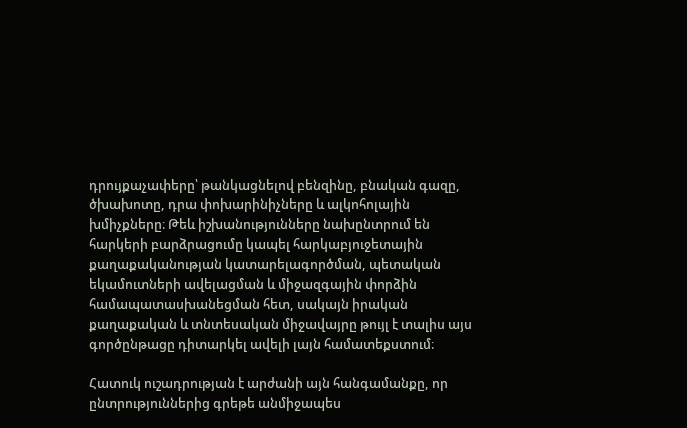դրույքաչափերը՝ թանկացնելով բենզինը, բնական գազը, ծխախոտը, դրա փոխարինիչները և ալկոհոլային խմիչքները։ Թեև իշխանությունները նախընտրում են հարկերի բարձրացումը կապել հարկաբյուջետային քաղաքականության կատարելագործման, պետական եկամուտների ավելացման և միջազգային փորձին համապատասխանեցման հետ, սակայն իրական քաղաքական և տնտեսական միջավայրը թույլ է տալիս այս գործընթացը դիտարկել ավելի լայն համատեքստում։

Հատուկ ուշադրության է արժանի այն հանգամանքը, որ ընտրություններից գրեթե անմիջապես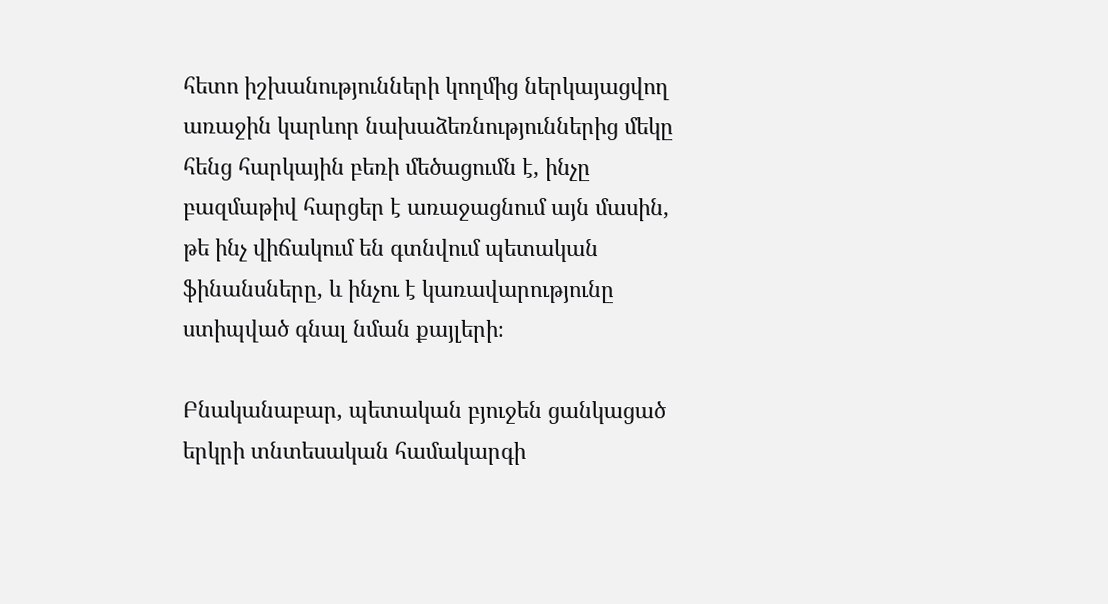հետո իշխանությունների կողմից ներկայացվող առաջին կարևոր նախաձեռնություններից մեկը հենց հարկային բեռի մեծացումն է, ինչը բազմաթիվ հարցեր է առաջացնում այն մասին, թե ինչ վիճակում են գտնվում պետական ֆինանսները, և ինչու է կառավարությունը ստիպված գնալ նման քայլերի։

Բնականաբար, պետական բյուջեն ցանկացած երկրի տնտեսական համակարգի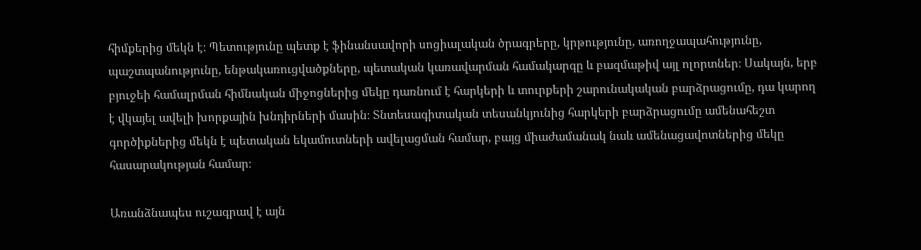հիմքերից մեկն է։ Պետությունը պետք է ֆինանսավորի սոցիալական ծրագրերը, կրթությունը, առողջապահությունը, պաշտպանությունը, ենթակառուցվածքները, պետական կառավարման համակարգը և բազմաթիվ այլ ոլորտներ։ Սակայն, երբ բյուջեի համալրման հիմնական միջոցներից մեկը դառնում է հարկերի և տուրքերի շարունակական բարձրացումը, դա կարող է վկայել ավելի խորքային խնդիրների մասին։ Տնտեսագիտական տեսանկյունից հարկերի բարձրացումը ամենահեշտ գործիքներից մեկն է պետական եկամուտների ավելացման համար, բայց միաժամանակ նաև ամենացավոտներից մեկը հասարակության համար։

Առանձնապես ուշագրավ է այն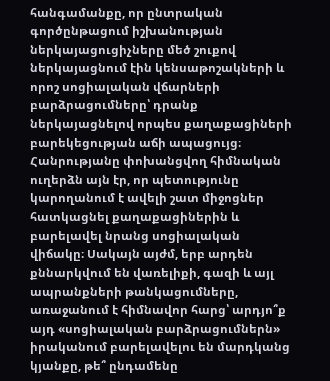հանգամանքը, որ ընտրական գործընթացում իշխանության ներկայացուցիչները մեծ շուքով ներկայացնում էին կենսաթոշակների և որոշ սոցիալական վճարների բարձրացումները՝ դրանք ներկայացնելով որպես քաղաքացիների բարեկեցության աճի ապացույց։ Հանրությանը փոխանցվող հիմնական ուղերձն այն էր, որ պետությունը կարողանում է ավելի շատ միջոցներ հատկացնել քաղաքացիներին և բարելավել նրանց սոցիալական վիճակը։ Սակայն այժմ, երբ արդեն քննարկվում են վառելիքի, գազի և այլ ապրանքների թանկացումները, առաջանում է հիմնավոր հարց՝ արդյո՞ք այդ «սոցիալական բարձրացումներն» իրականում բարելավելու են մարդկանց կյանքը, թե՞ ընդամենը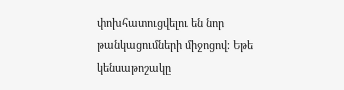փոխհատուցվելու են նոր թանկացումների միջոցով։ Եթե կենսաթոշակը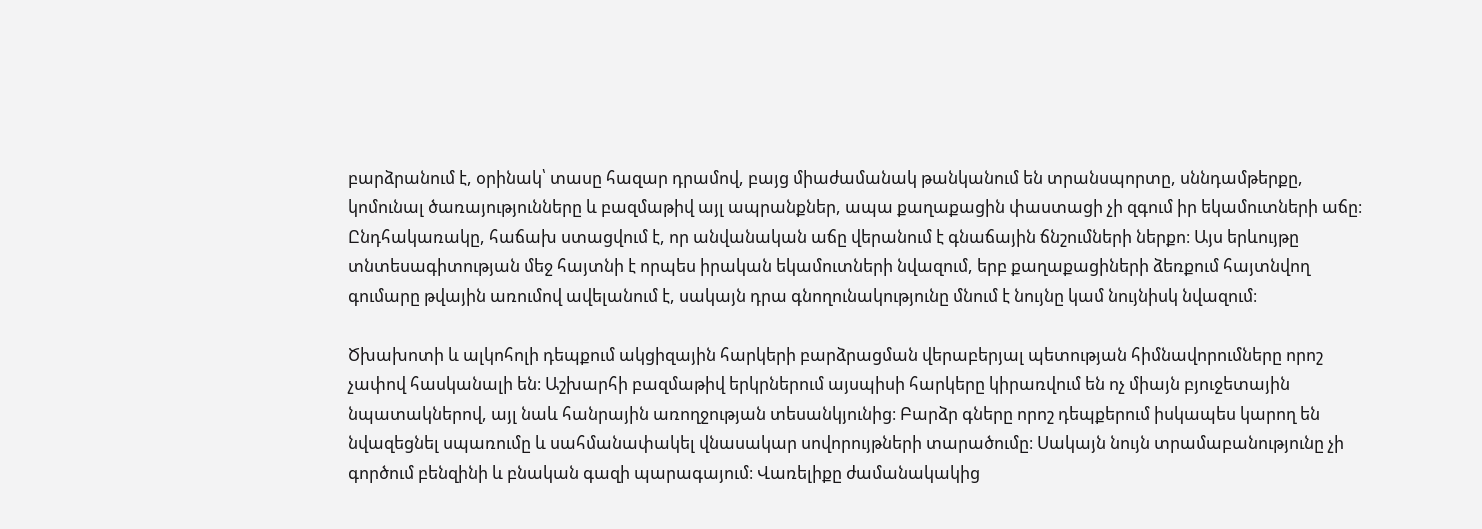բարձրանում է, օրինակ՝ տասը հազար դրամով, բայց միաժամանակ թանկանում են տրանսպորտը, սննդամթերքը, կոմունալ ծառայությունները և բազմաթիվ այլ ապրանքներ, ապա քաղաքացին փաստացի չի զգում իր եկամուտների աճը։ Ընդհակառակը, հաճախ ստացվում է, որ անվանական աճը վերանում է գնաճային ճնշումների ներքո։ Այս երևույթը տնտեսագիտության մեջ հայտնի է որպես իրական եկամուտների նվազում, երբ քաղաքացիների ձեռքում հայտնվող գումարը թվային առումով ավելանում է, սակայն դրա գնողունակությունը մնում է նույնը կամ նույնիսկ նվազում։

Ծխախոտի և ալկոհոլի դեպքում ակցիզային հարկերի բարձրացման վերաբերյալ պետության հիմնավորումները որոշ չափով հասկանալի են։ Աշխարհի բազմաթիվ երկրներում այսպիսի հարկերը կիրառվում են ոչ միայն բյուջետային նպատակներով, այլ նաև հանրային առողջության տեսանկյունից։ Բարձր գները որոշ դեպքերում իսկապես կարող են նվազեցնել սպառումը և սահմանափակել վնասակար սովորույթների տարածումը։ Սակայն նույն տրամաբանությունը չի գործում բենզինի և բնական գազի պարագայում։ Վառելիքը ժամանակակից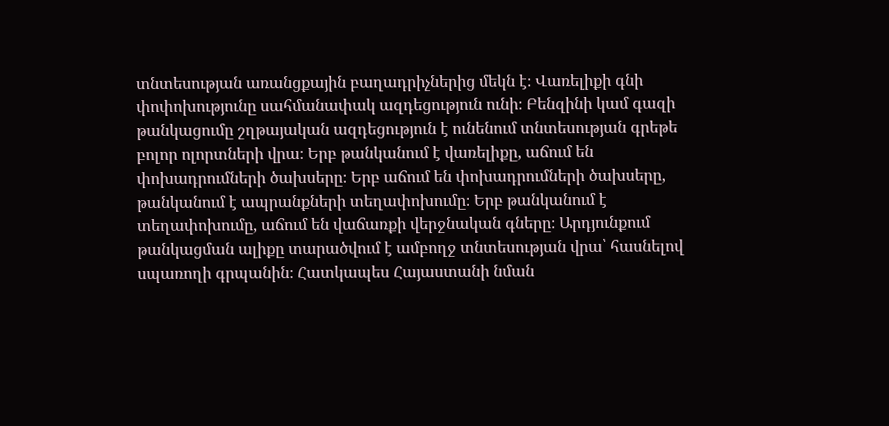տնտեսության առանցքային բաղադրիչներից մեկն է։ Վառելիքի գնի փոփոխությունը սահմանափակ ազդեցություն ունի։ Բենզինի կամ գազի թանկացումը շղթայական ազդեցություն է ունենում տնտեսության գրեթե բոլոր ոլորտների վրա։ Երբ թանկանում է վառելիքը, աճում են փոխադրումների ծախսերը։ Երբ աճում են փոխադրումների ծախսերը, թանկանում է ապրանքների տեղափոխումը։ Երբ թանկանում է տեղափոխումը, աճում են վաճառքի վերջնական գները։ Արդյունքում թանկացման ալիքը տարածվում է ամբողջ տնտեսության վրա՝ հասնելով սպառողի գրպանին։ Հատկապես Հայաստանի նման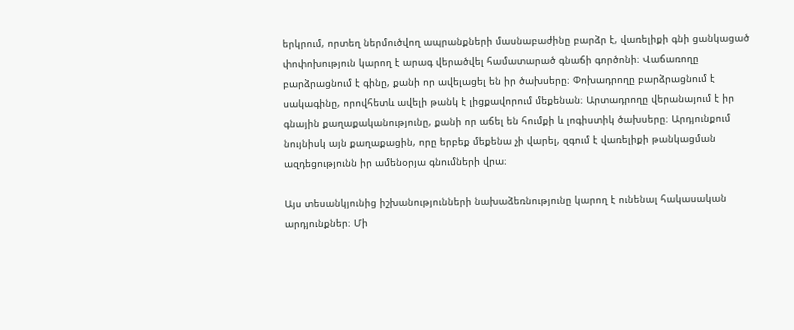երկրում, որտեղ ներմուծվող ապրանքների մասնաբաժինը բարձր է, վառելիքի գնի ցանկացած փոփոխություն կարող է արագ վերածվել համատարած գնաճի գործոնի։ Վաճառողը բարձրացնում է գինը, քանի որ ավելացել են իր ծախսերը։ Փոխադրողը բարձրացնում է սակագինը, որովհետև ավելի թանկ է լիցքավորում մեքենան։ Արտադրողը վերանայում է իր գնային քաղաքականությունը, քանի որ աճել են հումքի և լոգիստիկ ծախսերը։ Արդյունքում նույնիսկ այն քաղաքացին, որը երբեք մեքենա չի վարել, զգում է վառելիքի թանկացման ազդեցությունն իր ամենօրյա գնումների վրա։

Այս տեսանկյունից իշխանությունների նախաձեռնությունը կարող է ունենալ հակասական արդյունքներ։ Մի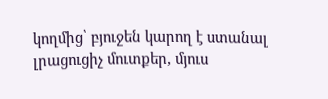կողմից՝ բյուջեն կարող է ստանալ լրացուցիչ մուտքեր, մյուս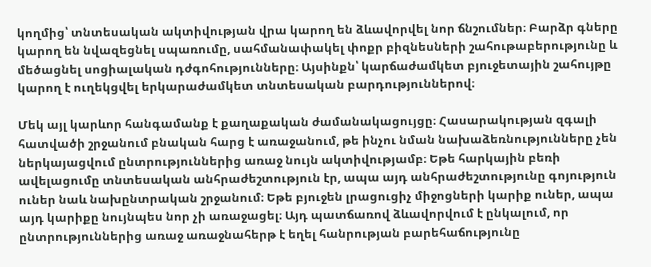կողմից՝ տնտեսական ակտիվության վրա կարող են ձևավորվել նոր ճնշումներ։ Բարձր գները կարող են նվազեցնել սպառումը, սահմանափակել փոքր բիզնեսների շահութաբերությունը և մեծացնել սոցիալական դժգոհությունները։ Այսինքն՝ կարճաժամկետ բյուջետային շահույթը կարող է ուղեկցվել երկարաժամկետ տնտեսական բարդություններով։

Մեկ այլ կարևոր հանգամանք է քաղաքական ժամանակացույցը։ Հասարակության զգալի հատվածի շրջանում բնական հարց է առաջանում, թե ինչու նման նախաձեռնությունները չեն ներկայացվում ընտրություններից առաջ նույն ակտիվությամբ։ Եթե հարկային բեռի ավելացումը տնտեսական անհրաժեշտություն էր, ապա այդ անհրաժեշտությունը գոյություն ուներ նաև նախընտրական շրջանում։ Եթե բյուջեն լրացուցիչ միջոցների կարիք ուներ, ապա այդ կարիքը նույնպես նոր չի առաջացել։ Այդ պատճառով ձևավորվում է ընկալում, որ ընտրություններից առաջ առաջնահերթ է եղել հանրության բարեհաճությունը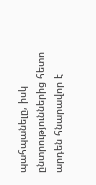պահպանելը, իսկ ընտրություններից հետո արդեն հնարավոր է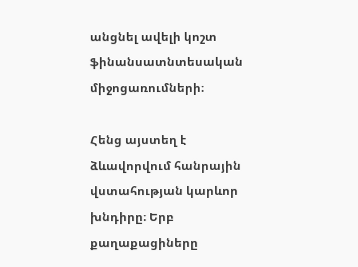անցնել ավելի կոշտ ֆինանսատնտեսական միջոցառումների։

Հենց այստեղ է ձևավորվում հանրային վստահության կարևոր խնդիրը։ Երբ քաղաքացիները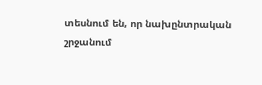տեսնում են, որ նախընտրական շրջանում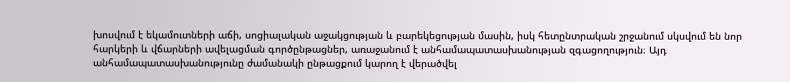խոսվում է եկամուտների աճի, սոցիալական աջակցության և բարեկեցության մասին, իսկ հետընտրական շրջանում սկսվում են նոր հարկերի և վճարների ավելացման գործընթացներ, առաջանում է անհամապատասխանության զգացողություն։ Այդ անհամապատասխանությունը ժամանակի ընթացքում կարող է վերածվել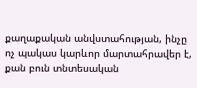քաղաքական անվստահության, ինչը ոչ պակաս կարևոր մարտահրավեր է, քան բուն տնտեսական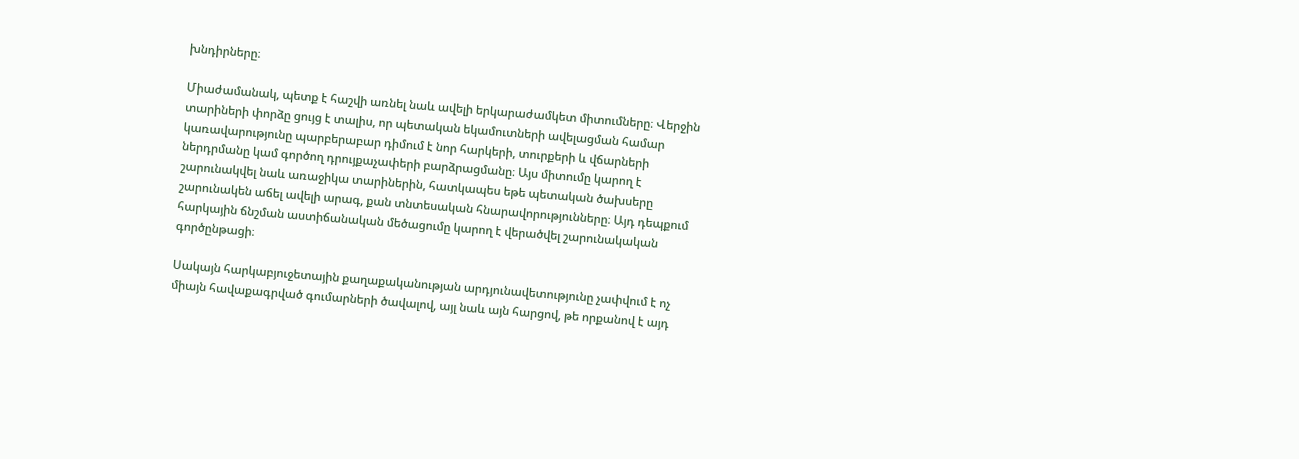խնդիրները։

Միաժամանակ, պետք է հաշվի առնել նաև ավելի երկարաժամկետ միտումները։ Վերջին տարիների փորձը ցույց է տալիս, որ պետական եկամուտների ավելացման համար կառավարությունը պարբերաբար դիմում է նոր հարկերի, տուրքերի և վճարների ներդրմանը կամ գործող դրույքաչափերի բարձրացմանը։ Այս միտումը կարող է շարունակվել նաև առաջիկա տարիներին, հատկապես եթե պետական ծախսերը շարունակեն աճել ավելի արագ, քան տնտեսական հնարավորությունները։ Այդ դեպքում հարկային ճնշման աստիճանական մեծացումը կարող է վերածվել շարունակական գործընթացի։

Սակայն հարկաբյուջետային քաղաքականության արդյունավետությունը չափվում է ոչ միայն հավաքագրված գումարների ծավալով, այլ նաև այն հարցով, թե որքանով է այդ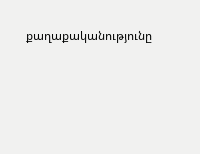քաղաքականությունը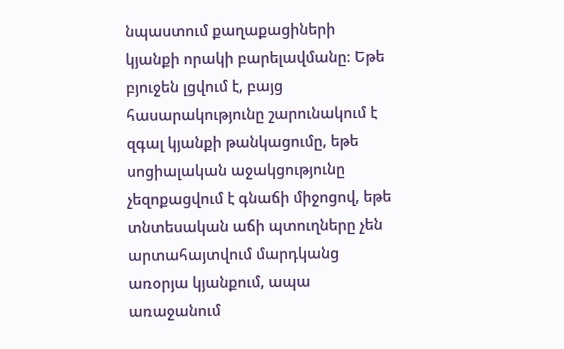նպաստում քաղաքացիների կյանքի որակի բարելավմանը։ Եթե բյուջեն լցվում է, բայց հասարակությունը շարունակում է զգալ կյանքի թանկացումը, եթե սոցիալական աջակցությունը չեզոքացվում է գնաճի միջոցով, եթե տնտեսական աճի պտուղները չեն արտահայտվում մարդկանց առօրյա կյանքում, ապա առաջանում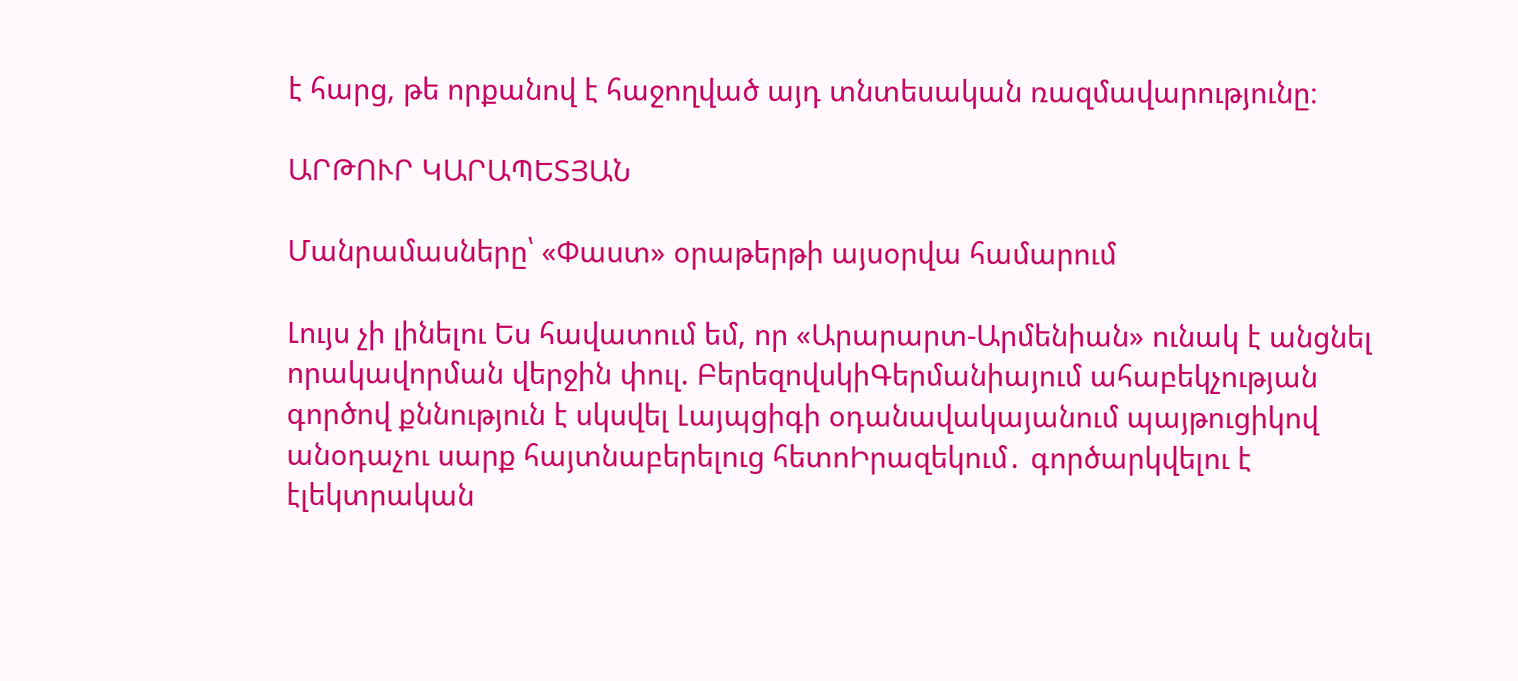է հարց, թե որքանով է հաջողված այդ տնտեսական ռազմավարությունը։

ԱՐԹՈՒՐ ԿԱՐԱՊԵՏՅԱՆ

Մանրամասները՝ «Փաստ» օրաթերթի այսօրվա համարում

Լույս չի լինելու Ես հավատում եմ, որ «Արարարտ-Արմենիան» ունակ է անցնել որակավորման վերջին փուլ. ԲերեզովսկիԳերմանիայում ահաբեկչության գործով քննություն է սկսվել Լայպցիգի օդանավակայանում պայթուցիկով անօդաչու սարք հայտնաբերելուց հետոԻրազեկում․ գործարկվելու է էլեկտրական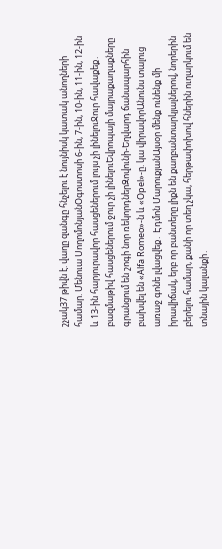շչակ37 թիվն է. վաղը զանգը հնչելու է նույնիսկ կատակ անողների համար. Մենուա ՍողոմոնյանՕգոստոսի 6-ին, 7-ին, 10-ին, 11-ին, 12-ին և 13-ին հարյուրավոր հասցեներում լույս չի լինելուՋուր հավաքեք․ բազմաթիվ հասցեներում ջուր չի լինելուԵվրոպայի մայրաքաղաքները գրանցում են շոգի նոր ռեկորդներԶովունի-Եղվարդ ճանապարհին բախվել են «Alfa Romeo»-ն և «Opel»-ը. կա վիրավորԱնունս տալուց առաջ գոնե լվացվեք․ Էդմոն ՄարուքյանԱյսօր մենք ունենք մի իրավիճակ, երբ որ բանտերը լիքն են քաղբանտարկյալներով, նորերին բերելու համար, քանի որ տեղ չկա, հերթափոխով հներին ուղարկում են տնային կալանքի․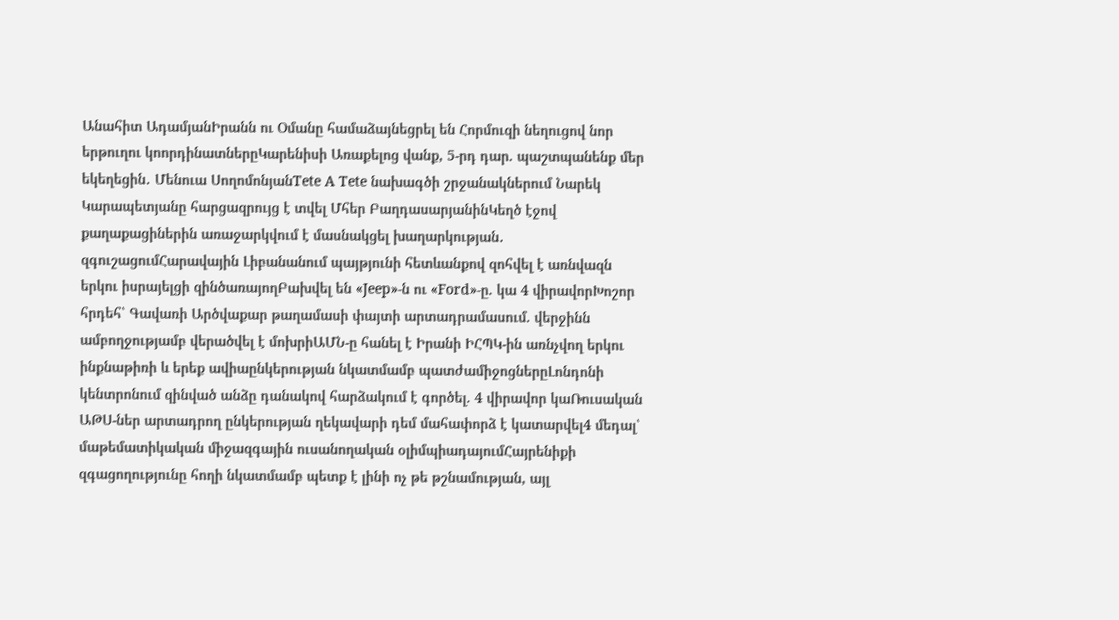Անահիտ ԱդամյանԻրանն ու Օմանը համաձայնեցրել են Հորմուզի նեղուցով նոր երթուղու կոորդինատներըԿարենիսի Առաքելոց վանք, 5-րդ դար. պաշտպանենք մեր եկեղեցին․ Մենուա ՍողոմոնյանTete A Tete նախագծի շրջանակներում Նարեկ Կարապետյանը հարցազրույց է տվել Մհեր ԲաղդասարյանինԿեղծ էջով քաղաքացիներին առաջարկվում է մասնակցել խաղարկության․ զգուշացումՀարավային Լիբանանում պայթյունի հետևանքով զոհվել է առնվազն երկու իսրայելցի զինծառայողԲախվել են «Jeep»-ն ու «Ford»-ը. կա 4 վիրավորԽոշոր հրդեհ՝ Գավառի Արծվաքար թաղամասի փայտի արտադրամասում. վերջինն ամբողջությամբ վերածվել է մոխրիԱՄՆ-ը հանել է Իրանի ԻՀՊԿ-ին առնչվող երկու ինքնաթիռի և երեք ավիաընկերության նկատմամբ պատժամիջոցներըԼոնդոնի կենտրոնում զինված անձը դանակով հարձակում է գործել. 4 վիրավոր կաՌուսական ԱԹՍ-ներ արտադրող ընկերության ղեկավարի դեմ մահափորձ է կատարվել4 մեդալ՝ մաթեմատիկական միջազգային ուսանողական օլիմպիադայումՀայրենիքի զգացողությունը հողի նկատմամբ պետք է լինի ոչ թե թշնամության, այլ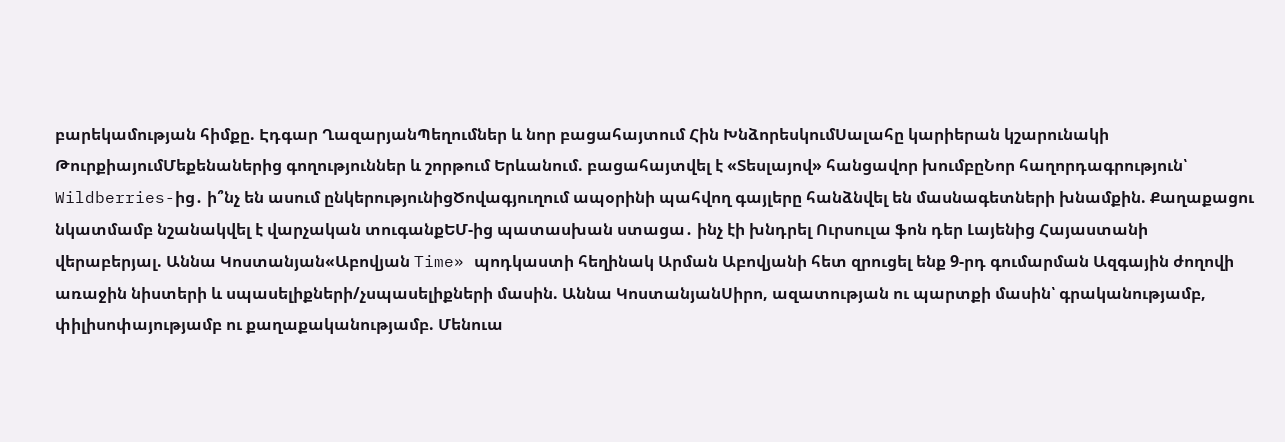բարեկամության հիմքը. Էդգար ՂազարյանՊեղումներ և նոր բացահայտում Հին ԽնձորեսկումՍալահը կարիերան կշարունակի ԹուրքիայումՄեքենաներից գողություններ և շորթում Երևանում. բացահայտվել է «Տեսլայով» հանցավոր խումբըՆոր հաղորդագրություն՝ Wildberries-ից․ ի՞նչ են ասում ընկերությունիցԾովագյուղում ապօրինի պահվող գայլերը հանձնվել են մասնագետների խնամքին. Քաղաքացու նկատմամբ նշանակվել է վարչական տուգանքԵՄ-ից պատասխան ստացա․ ինչ էի խնդրել Ուրսուլա ֆոն դեր Լայենից Հայաստանի վերաբերյալ. Աննա Կոստանյան«Աբովյան Time» պոդկաստի հեղինակ Արման Աբովյանի հետ զրուցել ենք 9-րդ գումարման Ազգային ժողովի առաջին նիստերի և սպասելիքների/չսպասելիքների մասին. Աննա ԿոստանյանՍիրո, ազատության ու պարտքի մասին՝ գրականությամբ, փիլիսոփայությամբ ու քաղաքականությամբ. Մենուա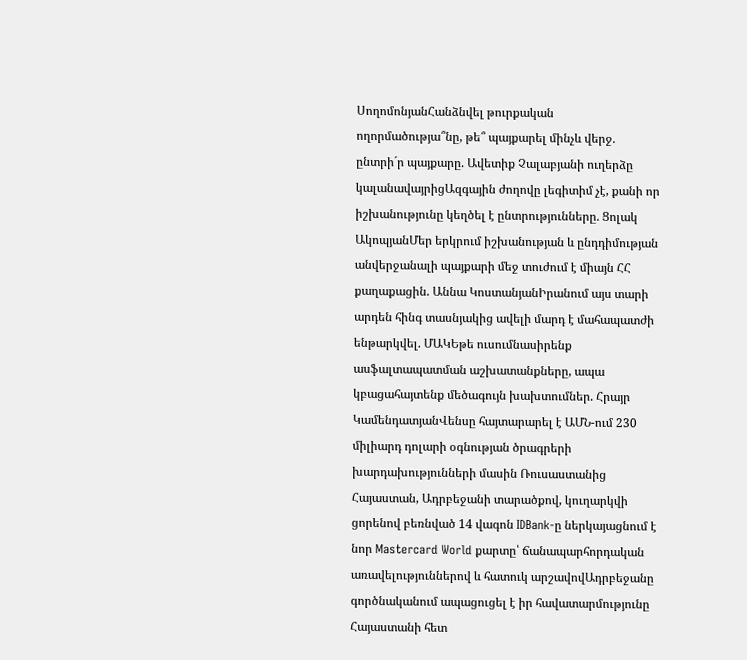ՍողոմոնյանՀանձնվել թուրքական ողորմածությա՞նը, թե՞ պայքարել մինչև վերջ. ընտրի´ր պայքարը. Ավետիք Չալաբյանի ուղերձը կալանավայրիցԱզգային ժողովը լեգիտիմ չէ, քանի որ իշխանությունը կեղծել է ընտրությունները. Ցոլակ ԱկոպյանՄեր երկրում իշխանության և ընդդիմության անվերջանալի պայքարի մեջ տուժում է միայն ՀՀ քաղաքացին. Աննա ԿոստանյանԻրանում այս տարի արդեն հինգ տասնյակից ավելի մարդ է մահապատժի ենթարկվել. ՄԱԿԵթե ուսումնասիրենք ասֆալտապատման աշխատանքները, ապա կբացահայտենք մեծագույն խախտումներ. Հրայր ԿամենդատյանՎենսը հայտարարել է ԱՄՆ-ում 230 միլիարդ դոլարի օգնության ծրագրերի խարդախությունների մասին Ռուսաստանից Հայաստան, Ադրբեջանի տարածքով, կուղարկվի ցորենով բեռնված 14 վագոն IDBank-ը ներկայացնում է նոր Mastercard World քարտը՝ ճանապարհորդական առավելություններով և հատուկ արշավովԱդրբեջանը գործնականում ապացուցել է իր հավատարմությունը Հայաստանի հետ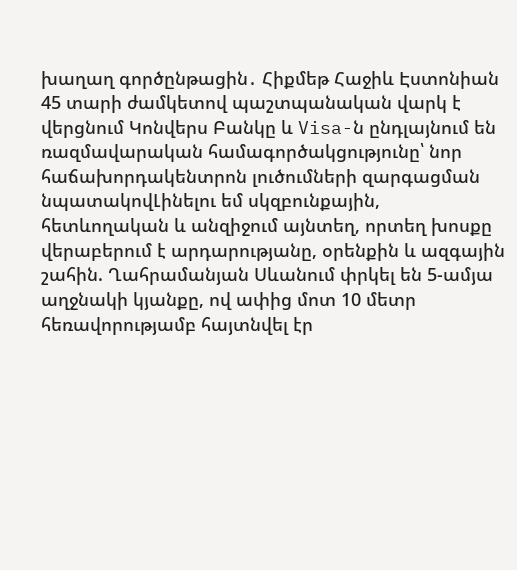խաղաղ գործընթացին․ Հիքմեթ Հաջիև Էստոնիան 45 տարի ժամկետով պաշտպանական վարկ է վերցնում Կոնվերս Բանկը և Visa-ն ընդլայնում են ռազմավարական համագործակցությունը՝ նոր հաճախորդակենտրոն լուծումների զարգացման նպատակովԼինելու եմ սկզբունքային, հետևողական և անզիջում այնտեղ, որտեղ խոսքը վերաբերում է արդարությանը, օրենքին և ազգային շահին. Ղահրամանյան Սևանում փրկել են 5-ամյա աղջնակի կյանքը, ով ափից մոտ 10 մետր հեռավորությամբ հայտնվել էր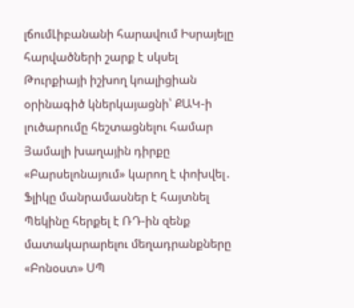լճումԼիբանանի հարավում Իսրայելը հարվածների շարք է սկսել Թուրքիայի իշխող կոալիցիան օրինագիծ կներկայացնի՝ ՔԱԿ-ի լուծարումը հեշտացնելու համար Յամալի խաղային դիրքը «Բարսելոնայում» կարող է փոխվել․ Ֆլիկը մանրամասներ է հայտնել Պեկինը հերքել է ՌԴ-ին զենք մատակարարելու մեղադրանքները «Բոնօստ» ՍՊ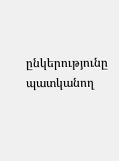ընկերությունը պատկանող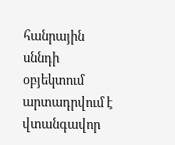հանրային սննդի օբյեկտում արտադրվում է վտանգավոր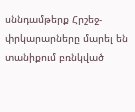սննդամթերք Հրշեջ-փրկարարները մարել են տանիքում բռնկված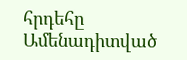հրդեհը
Ամենադիտված